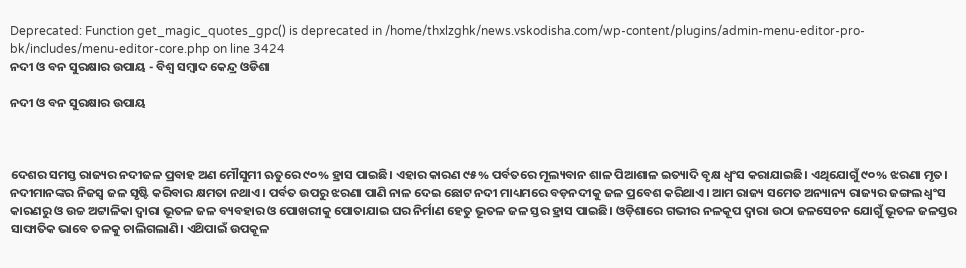Deprecated: Function get_magic_quotes_gpc() is deprecated in /home/thxlzghk/news.vskodisha.com/wp-content/plugins/admin-menu-editor-pro-bk/includes/menu-editor-core.php on line 3424
ନଦୀ ଓ ବନ ସୁରକ୍ଷାର ଉପାୟ - ବିଶ୍ୱ ସମ୍ବାଦ କେନ୍ଦ୍ର ଓଡିଶା

ନଦୀ ଓ ବନ ସୁରକ୍ଷାର ଉପାୟ



ଦେଶର ସମସ୍ତ ରାଜ୍ୟର ନଦୀଜଳ ପ୍ରବାହ ଅଣ ମୌସୁମୀ ଋତୁରେ ୯୦% ହ୍ରାସ ପାଇଛି। ଏହାର କାରଣ ୯୫% ପର୍ବତରେ ମୂଲ୍ୟବାନ ଶାଳ ପିଆଶାଳ ଇତ୍ୟାଦି ବୃକ୍ଷ ଧ୍ଵଂସ କରାଯାଇଛି। ଏଥିଯୋଗୁଁ ୯୦% ଝରଣା ମୃତ। ନଦୀମାନଙ୍କର ନିଜସ୍ଵ ଜଳ ସୃଷ୍ଟି କରିବାର କ୍ଷମତା ନଥାଏ। ପର୍ବତ ଉପରୁ ଝରଣା ପାଣି ନାଳ ଦେଇ ଛୋଟ ନଦୀ ମାଧ୍ୟମରେ ବଡ଼ନଦୀକୁ ଜଳ ପ୍ରବେଶ କରିଥାଏ। ଆମ ରାଜ୍ୟ ସମେତ ଅନ୍ୟାନ୍ୟ ରାଜ୍ୟର ଜଙ୍ଗଲ ଧ୍ଵଂସ କାରଣରୁ ଓ ଉଚ୍ଚ ଅଟ୍ଟାଳିକା ଦ୍ଵାରା ଭୂତଳ ଜଳ ବ୍ୟବହାର ଓ ପୋଖରୀକୁ ପୋତାଯାଇ ଘର ନିର୍ମାଣ ହେତୁ ଭୂତଳ ଜଳ ସ୍ତର ହ୍ରାସ ପାଇଛି। ଓଡ଼ିଶାରେ ଗଭୀର ନଳକୂପ ଦ୍ବାରା ଉଠା ଜଳସେଚନ ଯୋଗୁଁ ଭୂତଳ ଜଳସ୍ତର ସାଙ୍ଘାତିକ ଭାବେ ତଳକୁ ଚାଲିଗଲାଣି। ଏଥ‌ିପାଇଁ ଉପକୂଳ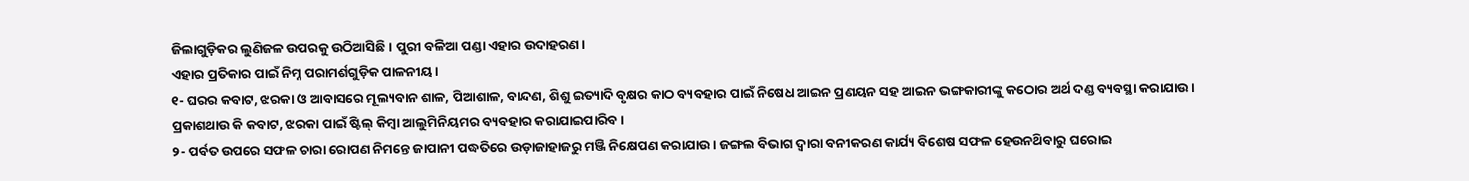ଜିଲାଗୁଡ଼ିକର ଲୁଣିଜଳ ଉପରକୁ ଉଠିଆସିଛି। ପୁରୀ ବଳିଆ ପଣ୍ଡା ଏହାର ଉଦାହରଣ।
ଏହାର ପ୍ରତିକାର ପାଇଁ ନିମ୍ନ ପରାମର୍ଶଗୁଡ଼ିକ ପାଳନୀୟ।
୧- ଘରର କବାଟ, ଝରକା ଓ ଆବାସରେ ମୂଲ୍ୟବାନ ଶାଳ, ପିଆଶାଳ, ବାନ୍ଦଣ, ଶିଶୁ ଇତ୍ୟାଦି ବୃକ୍ଷର କାଠ ବ୍ୟବହାର ପାଇଁ ନିଷେଧ ଆଇନ ପ୍ରଣୟନ ସହ ଆଇନ ଭଙ୍ଗକାରୀଙ୍କୁ କଠୋର ଅର୍ଥ ଦଣ୍ଡ ବ୍ୟବସ୍ଥା କରାଯାଉ। ପ୍ରକାଶଥାଉ କି କବାଟ, ଝରକା ପାଇଁ ଷ୍ଟିଲ୍ କିମ୍ବା ଆଲୁମିନିୟମର ବ୍ୟବହାର କରାଯାଇପାରିବ ।
୨- ପର୍ବତ ଉପରେ ସଫଳ ଚାରା ରୋପଣ ନିମନ୍ତେ ଜାପାନୀ ପଦ୍ଧତିରେ ଉଡ଼ାଜାହାଜରୁ ମଞ୍ଜି ନିକ୍ଷେପଣ କରାଯାଉ। ଜଙ୍ଗଲ ବିଭାଗ ଦ୍ଵାରା ବନୀକରଣ କାର୍ଯ୍ୟ ବିଶେଷ ସଫଳ ହେଉନଥ‌ିବାରୁ ଘରୋଇ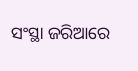ସଂସ୍ଥା ଜରିଆରେ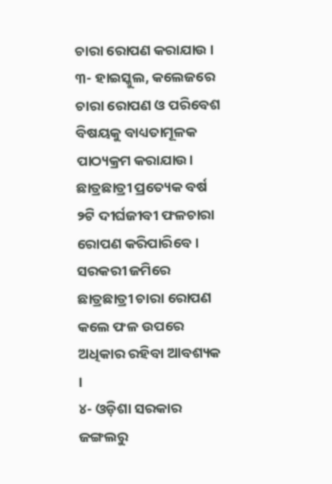ଚାରା ରୋପଣ କରାଯାଉ ।
୩- ହାଇସ୍କୁଲ, କଲେଜରେ ଚାରା ରୋପଣ ଓ ପରିବେଶ ବିଷୟକୁ ବାଧ୍ୟତାମୂଳକ ପାଠ୍ୟକ୍ରମ କରାଯାଉ। ଛାତ୍ରଛାତ୍ରୀ ପ୍ରତ୍ୟେକ ବର୍ଷ ୨ଟି ଦୀର୍ଘଜୀବୀ ଫଳଚାରା ରୋପଣ କରିପାରିବେ । ସରକରୀ ଜମିରେ ଛାତ୍ରଛାତ୍ରୀ ଚାରା ରୋପଣ କଲେ ଫଳ ଉପରେ ଅଧିକାର ରହିବା ଆବଶ୍ୟକ ।
୪- ଓଡ଼ିଶା ସରକାର ଜଙ୍ଗଲରୁ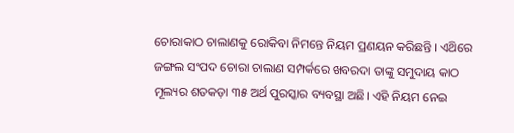ଚୋରାକାଠ ଚାଲାଣକୁ ରୋକିବା ନିମନ୍ତେ ନିୟମ ପ୍ରଣୟନ କରିଛନ୍ତି । ଏଥ‌ିରେ ଜଙ୍ଗଲ ସଂପଦ ଚୋରା ଚାଲାଣ ସମ୍ପର୍କରେ ଖବରଦା ତାଙ୍କୁ ସମୁଦାୟ କାଠ ମୂଲ୍ୟର ଶତକଡ଼ା ୩୫ ଅର୍ଥ ପୁରସ୍କାର ବ୍ୟବସ୍ଥା ଅଛି। ଏହି ନିୟମ ନେଇ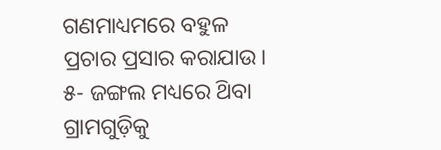ଗଣମାଧ୍ୟମରେ ବହୁଳ ପ୍ରଚାର ପ୍ରସାର କରାଯାଉ।
୫- ଜଙ୍ଗଲ ମଧ୍ୟରେ ଥ‌ିବା ଗ୍ରାମଗୁଡ଼ିକୁ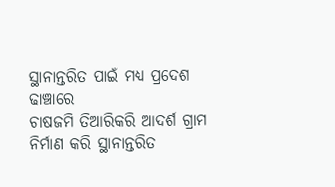ସ୍ଥାନାନ୍ତରିତ ପାଇଁ ମଧ୍ୟ ପ୍ରଦେଶ ଢାଞ୍ଚାରେ
ଚାଷଜମି ତିଆରିକରି ଆଦର୍ଶ ଗ୍ରାମ ନିର୍ମାଣ କରି ସ୍ଥାନାନ୍ତରିତ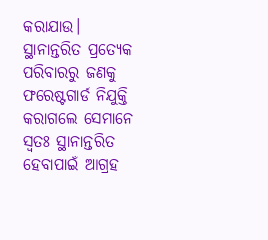କରାଯାଉ। ସ୍ଥାନାନ୍ତରିତ ପ୍ରତ୍ୟେକ ପରିବାରରୁ ଜଣକୁ ଫରେଷ୍ଟଗାର୍ଡ ନିଯୁକ୍ତି କରାଗଲେ ସେମାନେ ସ୍ବତଃ ସ୍ଥାନାନ୍ତରିତ ହେବାପାଇଁ ଆଗ୍ରହ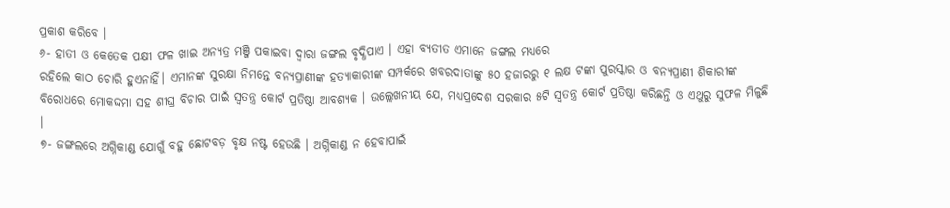ପ୍ରକାଶ କରିବେ ।
୬- ହାତୀ ଓ କେତେକ ପକ୍ଷୀ ଫଳ ଖାଇ ଅନ୍ୟତ୍ର ମଞ୍ଜି ପକାଇବା ଦ୍ଵାରା ଜଙ୍ଗଲ ବୃଦ୍ଧିପାଏ । ଏହା ବ୍ୟତୀତ ଏମାନେ ଜଙ୍ଗଲ ମଧ୍ୟରେ
ରହିଲେ କାଠ ଚୋରି ହୁଏନାହିଁ। ଏମାନଙ୍କ ସୁରକ୍ଷା ନିମନ୍ତେ ବନ୍ୟପ୍ରାଣୀଙ୍କ ହତ୍ୟାକାରୀଙ୍କ ସମ୍ପର୍କରେ ଖବରଦାତାଙ୍କୁ ୫୦ ହଜାରରୁ ୧ ଲକ୍ଷ ଟଙ୍କା ପୁରସ୍କାର ଓ ବନ୍ୟପ୍ରାଣୀ ଶିକାରୀଙ୍କ ବିରୋଧରେ ମୋକଦ୍ଦମା ସହ ଶୀଘ୍ର ବିଚାର ପାଇଁ ସ୍ବତନ୍ତ୍ର କୋର୍ଟ ପ୍ରତିଷ୍ଠା ଆବଶ୍ୟକ । ଉଲ୍ଲେଖନୀୟ ଯେ, ମଧ୍ୟପ୍ରଦେଶ ସରକାର ୫ଟି ସ୍ୱତନ୍ତ୍ର କୋର୍ଟ ପ୍ରତିଷ୍ଠା କରିଛନ୍ତି ଓ ଏଥୁରୁ ସୁଫଳ ମିଳୁଛି ।
୭- ଜଙ୍ଗଲରେ ଅଗ୍ନିକାଣ୍ଡ ଯୋଗୁଁ ବହୁ ଛୋଟବଡ଼ ବୃକ୍ଷ ନଷ୍ଟ ହେଉଛି । ଅଗ୍ନିକାଣ୍ଡ ନ ହେବାପାଇଁ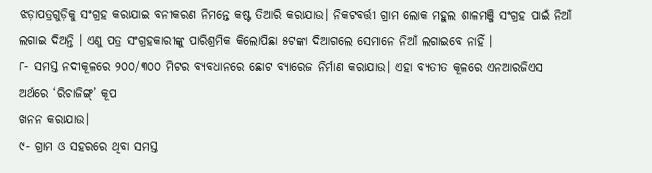ଝଡ଼ାପତ୍ରଗୁଡ଼ିକୁ ସଂଗ୍ରହ କରାଯାଇ ବନୀକରଣ ନିମନ୍ତେ କଷ୍ଟ ତିଆରି କରାଯାଉ। ନିକଟବର୍ତ୍ତୀ ଗ୍ରାମ ଲୋକ ମହୁଲ ଶାଳମଞ୍ଜି ସଂଗ୍ରହ ପାଇଁ ନିଆଁ ଲଗାଇ ଦିଅନ୍ତି । ଏଣୁ ପତ୍ର ସଂଗ୍ରହକାରୀଙ୍କୁ ପାରିଶ୍ରମିକ କିଲୋପିଛା ୫ଟଙ୍କା ଦିଆଗଲେ ସେମାନେ ନିଆଁ ଲଗାଇବେ ନାହିଁ ।
୮- ସମସ୍ତ ନଦୀକୂଳରେ ୨୦୦/୩୦୦ ମିଟର ବ୍ୟବଧାନରେ ଛୋଟ ବ୍ୟାରେଜ ନିର୍ମାଣ କରାଯାଉ। ଏହା ବ୍ୟତୀତ କୂଳରେ ଏନଆରଜିଏସ ଅର୍ଥରେ ‘ରିଚାଜିଙ୍ଗ୍’ କୂପ
ଖନନ କରାଯାଉ।
୯- ଗ୍ରାମ ଓ ସହରରେ ଥିବା ସମସ୍ତ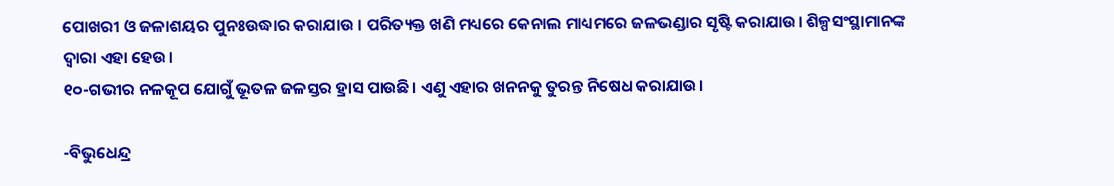ପୋଖରୀ ଓ ଜଳାଶୟର ପୁନଃଉଦ୍ଧାର କରାଯାଉ । ପରିତ୍ୟକ୍ତ ଖଣି ମଧ୍ୟରେ କେନାଲ ମାଧ୍ୟମରେ ଜଳଭଣ୍ଡାର ସୃଷ୍ଟି କରାଯାଉ। ଶିଳ୍ପସଂସ୍ଥାମାନଙ୍କ ଦ୍ବାରା ଏହା ହେଉ।
୧୦-ଗଭୀର ନଳକୂପ ଯୋଗୁଁ ଭୂତଳ ଜଳସ୍ତର ହ୍ରାସ ପାଉଛି। ଏଣୁ ଏହାର ଖନନକୁ ତୁରନ୍ତ ନିଷେଧ କରାଯାଉ।

-ବିଭୁଧେନ୍ଦ୍ର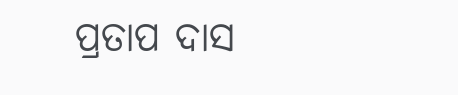ପ୍ରତାପ ଦାସ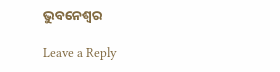ଭୁବନେଶ୍ବର

Leave a Reply